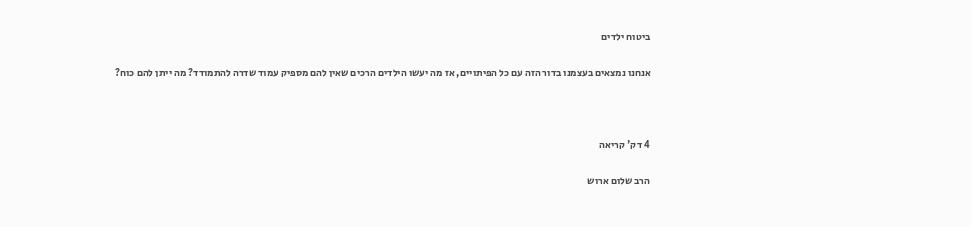ביטוח ילדים

אנחנו נמצאים בעצמנו בדור הזה עם כל הפיתויים, אז מה יעשו הילדים הרכים שאין להם מספיק עמוד שדרה להתמודד? מה ייתן להם כוח?



4 דק' קריאה

הרב שלום ארוש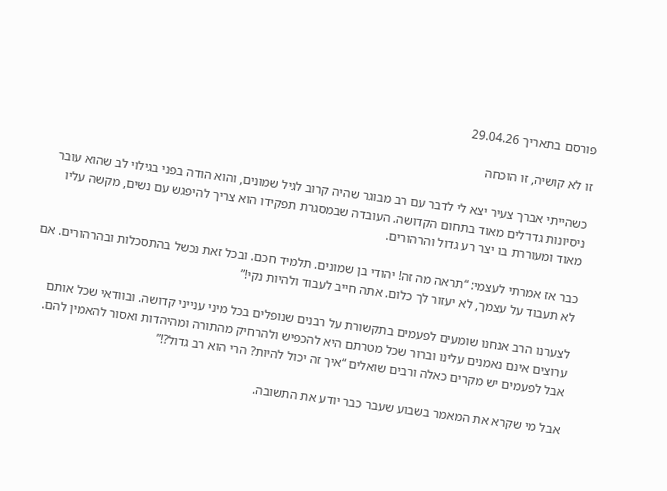פורסם בתאריך 29.04.26

זו לא קושיה, זו הוכחה

כשהייתי אברך צעיר יצא לי לדבר עם רב מבוגר שהיה קרוב לגיל שמונים, והוא הודה בפני בגילוי לב שהוא עובר ניסיונות גדו־לים מאוד בתחום הקדושה. העובדה שבמסגרת תפקידו הוא צריך להיפגש עם נשים, מקשה עליו מאוד ומעוררת בו יצר רע גדול והרהורים.

כבר אז אמרתי לעצמי: “תראה מה זה! יהודי בן שמונים. תלמיד חכם. ובכל זאת נכשל בהתסכלות ובהרהורים. אם לא תעבוד על עצמך, לא יעזור לך כלום. אתה חייב לעבוד ולהיות נקי!”

לצערנו הרב אנחנו שומעים לפעמים בתקשורת על רבנים שנופלים בכל מיני ענייני קדושה. ובוודאי שכל אותם ערוצים אינם נאמנים עלינו וברור שכל מטרתם היא להכפיש ולהרחיק מהתורה ומהיהדות ואסור להאמין להם. אבל לפעמים יש מקרים כאלה ורבים שואלים “איך זה יכול להיות? הרי הוא רב גדול?!”

אבל מי שקרא את המאמר בשבוע שעבר כבר יודע את התשובה.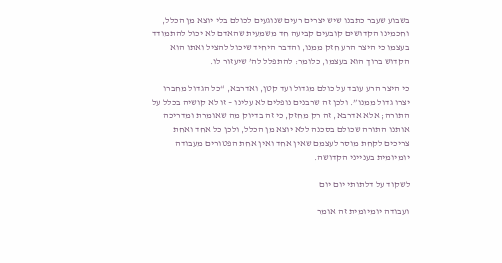בשבוע שעבר כתבנו שיש יצרים רעים שנוגעים לכולם בלי יוצא מן הכלל, וחכמינו הקדושים קובעים קביעה חד משמעית שהאדם לא יכול להתמודד בעצמו כי היצר הרע חזק ממנו, והדבר היחיד שיכול להציל ואתו הוא הקדוש ברוך הוא בעצמו, כלומר: להתפלל לה’ שיעזור לו.

כי היצר הרע עובד על כולם מגדול ועד קטן, ואדרבא, “כל הגדול מחברו יצרו גדול ממנו”. ולכן זה שרבנים נופלים לא עלינו – זו לא קושיה בכלל על התורה; אלא אדרבא, זה רק מחזק, כי זה בדיוק מה שאומרת ומדריכה אותנו התורה שכולם בסכנה ללא יוצא מן הכלל, ולכן כל אחד ואחת צריכים לקחת מוסר לעצמם שאין אחד ואין אחת הפטורים מעבודה יומיומית בענייני הקדושה.

לשקוד על דלתותי יום יום

ועבודה יומיומית זה אומר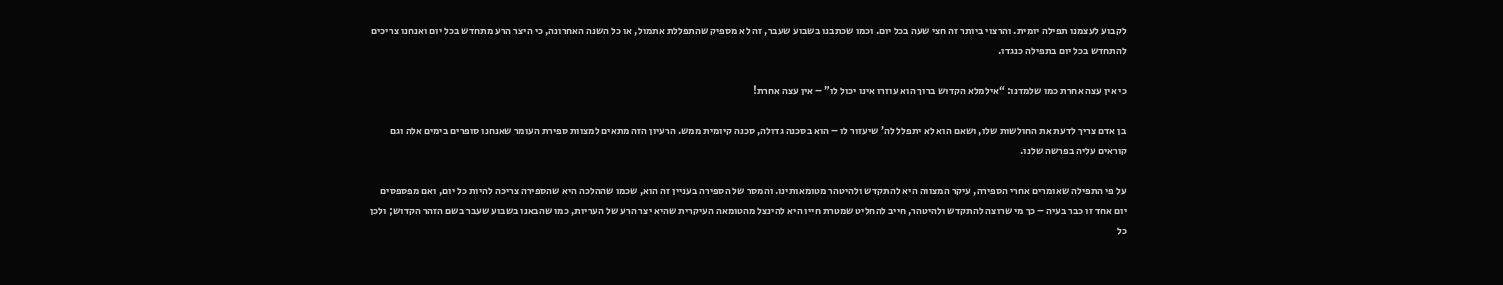לקבוע לעצמנו תפילה יומית. והרצוי ביותר זה חצי שעה בכל יום. וכמו שכתבנו בשבוע שעבר, זה לא מספיק שהתפללת אתמול, או כל השנה האחרונה, כי היצר הרע מתחדש בכל יום ואנחנו צריכים להתחדש בכל יום בתפילה כנגדו.

כי אין עצה אחרת כמו שלמדנו: “אילמלא הקדוש ברוך הוא עוזרו אינו יכול לו” – אין עצה אחרת!

בן אדם צריך לדעת את החולשות שלו, ושאם הוא לא יתפלל לה’ שיעזור לו – הוא בסכנה גדולה, סכנה קיומית ממש. הרעיון הזה מתאים למצוות ספירת העומר שאנחנו סופרים בימים אלה וגם קוראים עליה בפרשה שלנו.

על פי התפילה שאומרים אחרי הספירה, עיקר המצווה היא להתקדש ולהיטהר מטומאותינו. והמסר של הספירה בעניין זה הוא, שכמו שההלכה היא שהספירה צריכה להיות כל יום, ואם מפספסים יום אחד זו כבר בעיה – כך מי שרוצה להתקדש ולהיטהר, חייב להחליט שמטרת חייו היא להינצל מהטומאה העיקרית שהיא יצר הרע של העריות, כמו שהבאנו בשבוע שעבר בשם הזהר הקדוש; ולכן כל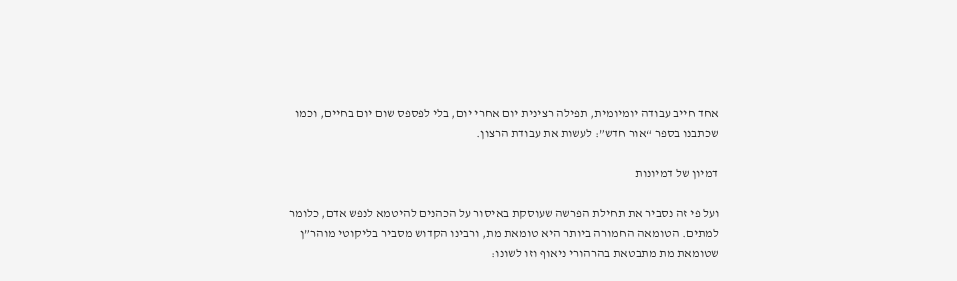אחד חייב עבודה יומיומית, תפילה רצינית יום אחרי יום, בלי לפספס שום יום בחיים, וכמו שכתבנו בספר “אור חדש”: לעשות את עבודת הרצון.

דמיון של דמיונות

ועל פי זה נסביר את תחילת הפרשה שעוסקת באיסור על הכהנים להיטמא לנפש אדם, כלומר למתים. הטומאה החמורה ביותר היא טומאת מת, ורבינו הקדוש מסביר בליקוטי מוהר”ן שטומאת מת מתבטאת בהרהורי ניאוף וזו לשונו: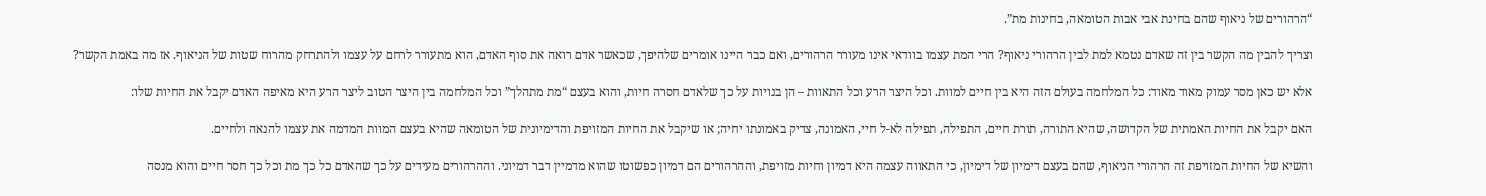“הרהורים של ניאוף שהם בחינת אבי אבות הטומאה, בחינות מת”.

וצריך להבין מה הקשר בין זה שאדם נטמא למת לבין הרהורי ניאוף? הרי המת עצמו בוודאי אינו מעורר הרהורים, ואם כבר היינו אומרים שלהיפך, שכאשר אדם רואה את סוף האדם, הוא מתעורר לרחם על עצמו ולהתרחק מהרוח שטות של הניאוף. אז מה באמת הקשר?

אלא יש כאן מסר עמוק מאוד מאוד: כל המלחמה בעולם הזה היא בין חיים למוות. וכל היצר הרע וכל התאוות – הן בנויות על כך שלאדם חסרה חיות, והוא בעצם “מת מתהלך” וכל המלחמה בין היצר הטוב ליצר הרע היא מאיפה האדם יקבל את החיות שלו:

האם יקבל את החיות האמתית של הקדושה, שהיא התורה, תורת חיים, התפילה, תפילה לא-ל חיי, האמונה, צדיק באמונתו יחיה; או שיקבל את החיות המזויפת והדימיונית של הטומאה שהיא בעצם המוות המדמה את עצמו להנאה ולחיים.

והשיא של החיות המזויפת זה הרהורי הניאוף, שהם בעצם דימיון של דימיון, כי התאווה עצמה היא דמיון וחיות מזויפת, וההרהורים הם דמיון כפשוטו שהוא מדמיין דבר דמיוני. וההרהורים מעידים על כך שהאדם כל כך מת וכל כך חסר חיים והוא מנסה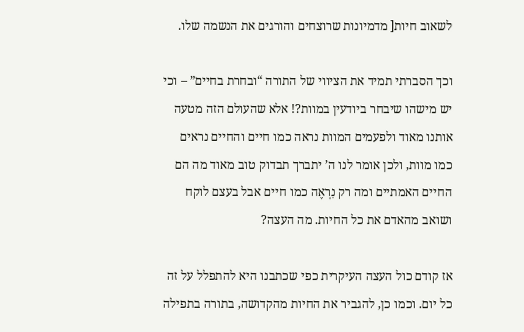לשאוב חיות[ מדמיונות שרוצחים והורגים את הנשמה שלו.

וכך הסברתי תמיד את הציווי של התורה “ובחרת בחיים” – וכי יש מישהו שיבחר ביודעין במוות?! אלא שהעולם הזה מטעה אותנו מאוד ולפעמים המוות נראה כמו חיים והחיים נראים כמו מוות, ולכן אומר לנו ה’ יתברך תבדוק טוב מאוד מה הם החיים האמתיים ומה רק נִרְאֶה כמו חיים אבל בעצם לוקח ושואב מהאדם את כל החיות. מה העצה?

אז קודם כול העצה העיקרית כפי שכתבנו היא להתפלל על זה כל יום. וכמו כן, להגביר את החיות מהקדושה, בתורה בתפילה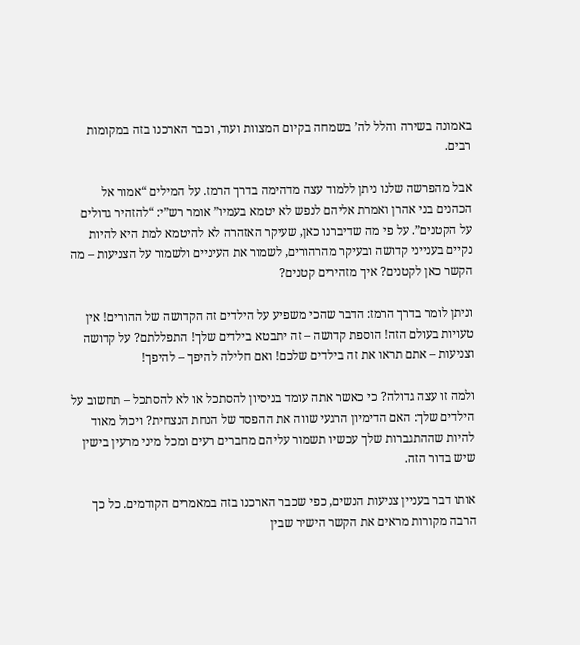באמונה בשירה והלל לה’ בשמחה בקיום המצוות ועוד, וכבר הארכנו בזה במקומות רבים.

אבל מהפרשה שלנו ניתן ללמוד עצה מדהימה בדרך הרמז. על המילים “אמור אל הכהנים בני אהרן ואמרת אליהם לנפש לא יטמא בעמיו” אומר רש”י: “להזהיר גדולים על הקטנים”. על פי מה שדיברנו כאן, שעיקר האזהרה לא להיטמא למת היא להיות נקיים בענייני קדושה ובעיקר מהרהורים, לשמור את העיניים ולשמור על הצניעות – מה הקשר כאן לקטנים? איך מזהירים קטנים?

וניתן לומר בדרך הרמז: הדבר שהכי משפיע על הילדים זה הקדושה של ההורים! אין טעויות בעולם הזה! הוספת קדושה – זה יתבטא בילדים שלך! התפללתם? על קדושה וצניעות – אתם תראו את זה בילדים שלכם! ואם חלילה להיפך – להיפך!

ולמה זו עצה גדולה? כי כאשר אתה עומד בניסיון להסתכל או לא להסתכל – תחשוב על הילדים שלך: האם הדימיון הרגעי שווה את ההפסד של הנחת הנצחית? ויכול מאוד להיות שההתגברות שלך עכשיו תשמור עליהם מחברים רעים ומכל מיני מרעין בישין שיש בדור הזה.

אותו דבר בעניין צניעות הנשים, כפי שכבר הארכנו בזה במאמרים הקודמים. כל כך הרבה מקורות מראים את הקשר הישיר שבין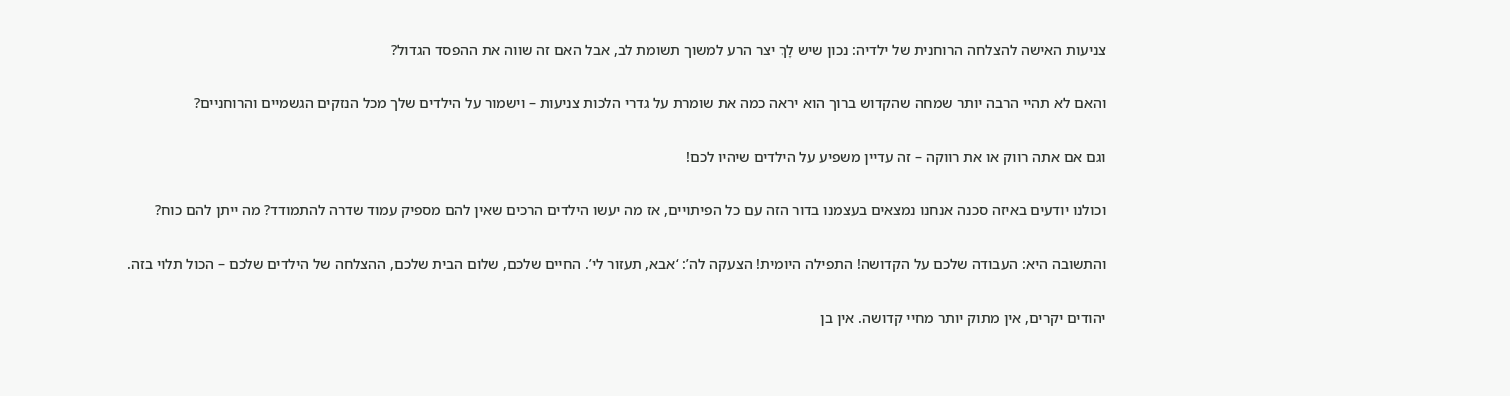צניעות האישה להצלחה הרוחנית של ילדיה: נכון שיש לָךְ יצר הרע למשוך תשומת לב, אבל האם זה שווה את ההפסד הגדול?

והאם לא תהיי הרבה יותר שמחה שהקדוש ברוך הוא יראה כמה את שומרת על גדרי הלכות צניעות – וישמור על הילדים שלך מכל הנזקים הגשמיים והרוחניים?

וגם אם אתה רווק או את רווקה – זה עדיין משפיע על הילדים שיהיו לכם!

וכולנו יודעים באיזה סכנה אנחנו נמצאים בעצמנו בדור הזה עם כל הפיתויים, אז מה יעשו הילדים הרכים שאין להם מספיק עמוד שדרה להתמודד? מה ייתן להם כוח?

והתשובה היא: העבודה שלכם על הקדושה! התפילה היומית! הצעקה לה’: ‘אבא, תעזור לי’. החיים שלכם, שלום הבית שלכם, ההצלחה של הילדים שלכם – הכול תלוי בזה.

יהודים יקרים, אין מתוק יותר מחיי קדושה. אין בן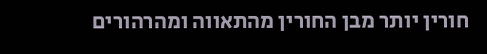חורין יותר מבן החורין מהתאווה ומהרהורים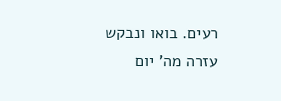רעים. בואו ונבקש עזרה מה’ יום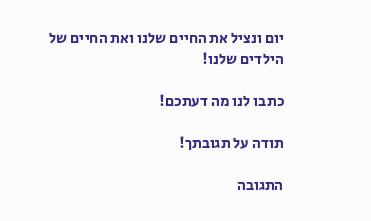יום ונציל את החיים שלנו ואת החיים של הילדים שלנו!

כתבו לנו מה דעתכם!

תודה על תגובתך!

התגובה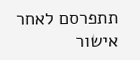תתפרסם לאחר אישור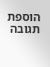הוספת תגובה